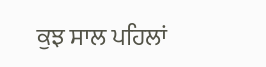ਕੁਝ ਸਾਲ ਪਹਿਲਾਂ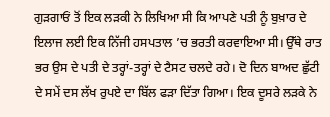ਗੁੜਗਾਓਂ ਤੋਂ ਇਕ ਲੜਕੀ ਨੇ ਲਿਖਿਆ ਸੀ ਕਿ ਆਪਣੇ ਪਤੀ ਨੂੰ ਬੁਖ਼ਾਰ ਦੇ ਇਲਾਜ ਲਈ ਇਕ ਨਿੱਜੀ ਹਸਪਤਾਲ ’ਚ ਭਰਤੀ ਕਰਵਾਇਆ ਸੀ। ਉੱਥੇ ਰਾਤ ਭਰ ਉਸ ਦੇ ਪਤੀ ਦੇ ਤਰ੍ਹਾਂ-ਤਰ੍ਹਾਂ ਦੇ ਟੈਸਟ ਚਲਦੇ ਰਹੇ। ਦੋ ਦਿਨ ਬਾਅਦ ਛੁੱਟੀ ਦੇ ਸਮੇਂ ਦਸ ਲੱਖ ਰੁਪਏ ਦਾ ਬਿੱਲ ਫੜਾ ਦਿੱਤਾ ਗਿਆ। ਇਕ ਦੂਸਰੇ ਲੜਕੇ ਨੇ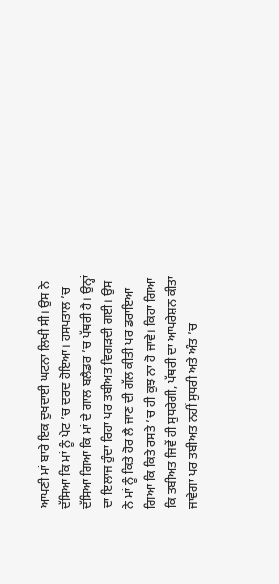ਆਪਣੀ ਮਾਂ ਬਾਰੇ ਇਕ ਦੁਖਦਾਈ ਘਟਨਾ ਲਿਖੀ ਸੀ। ਉਸ ਨੇ ਦੱਸਿਆ ਕਿ ਮਾਂ ਨੂੰ ਪੇਟ ’ਚ ਦਰਦ ਹੋਇਆ। ਹਸਪਤਾਲ ’ਚ ਦੱਸਿਆ ਗਿਆ ਕਿ ਮਾਂ ਦੇ ਗਾਲ ਬਲੈਡਰ ’ਚ ਪੱਥਰੀ ਹੈ। ਉਨ੍ਹਾਂ ਦਾ ਇਲਾਜ ਹੁੰਦਾ ਰਿਹਾ ਪਰ ਤਬੀਅਤ ਵਿਗੜਦੀ ਗਈ। ਉਸ ਨੇ ਮਾਂ ਨੂੰ ਕਿਤੇ ਹੋਰ ਲੈ ਜਾਣ ਦੀ ਗੱਲ ਕੀਤੀ ਪਰ ਡਰਾਇਆ ਗਿਆ ਕਿ ਕਿਤੇ ਰਸਤੇ ’ਚ ਹੀ ਕੁਝ ਨਾ ਹੋ ਜਾਵੇ। ਕਿਹਾ ਗਿਆ ਕਿ ਤਬੀਅਤ ਜਿਵੇਂ ਹੀ ਸੁਧਰੇਗੀ, ਪੱਥਰੀ ਦਾ ਆਪਰੇਸ਼ਨ ਕੀਤਾ ਜਾਵੇਗਾ ਪਰ ਤਬੀਅਤ ਨਹੀਂ ਸੁਧਰੀ ਅਤੇ ਅੰਤ ’ਚ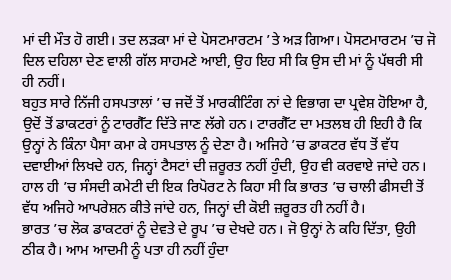ਮਾਂ ਦੀ ਮੌਤ ਹੋ ਗਈ। ਤਦ ਲੜਕਾ ਮਾਂ ਦੇ ਪੋਸਟਮਾਰਟਮ ’ਤੇ ਅੜ ਗਿਆ। ਪੋਸਟਮਾਰਟਮ ’ਚ ਜੋ ਦਿਲ ਦਹਿਲਾ ਦੇਣ ਵਾਲੀ ਗੱਲ ਸਾਹਮਣੇ ਆਈ, ਉਹ ਇਹ ਸੀ ਕਿ ਉਸ ਦੀ ਮਾਂ ਨੂੰ ਪੱਥਰੀ ਸੀ ਹੀ ਨਹੀਂ।
ਬਹੁਤ ਸਾਰੇ ਨਿੱਜੀ ਹਸਪਤਾਲਾਂ ’ਚ ਜਦੋਂ ਤੋਂ ਮਾਰਕੀਟਿੰਗ ਨਾਂ ਦੇ ਵਿਭਾਗ ਦਾ ਪ੍ਰਵੇਸ਼ ਹੋਇਆ ਹੈ, ਉਦੋਂ ਤੋਂ ਡਾਕਟਰਾਂ ਨੂੰ ਟਾਰਗੈੱਟ ਦਿੱਤੇ ਜਾਣ ਲੱਗੇ ਹਨ। ਟਾਰਗੈੱਟ ਦਾ ਮਤਲਬ ਹੀ ਇਹੀ ਹੈ ਕਿ ਉਨ੍ਹਾਂ ਨੇ ਕਿੰਨਾ ਪੈਸਾ ਕਮਾ ਕੇ ਹਸਪਤਾਲ ਨੂੰ ਦੇਣਾ ਹੈ। ਅਜਿਹੇ ’ਚ ਡਾਕਟਰ ਵੱਧ ਤੋਂ ਵੱਧ ਦਵਾਈਆਂ ਲਿਖਦੇ ਹਨ, ਜਿਨ੍ਹਾਂ ਟੈਸਟਾਂ ਦੀ ਜ਼ਰੂਰਤ ਨਹੀਂ ਹੁੰਦੀ, ਉਹ ਵੀ ਕਰਵਾਏ ਜਾਂਦੇ ਹਨ। ਹਾਲ ਹੀ ’ਚ ਸੰਸਦੀ ਕਮੇਟੀ ਦੀ ਇਕ ਰਿਪੋਰਟ ਨੇ ਕਿਹਾ ਸੀ ਕਿ ਭਾਰਤ ’ਚ ਚਾਲੀ ਫੀਸਦੀ ਤੋਂ ਵੱਧ ਅਜਿਹੇ ਆਪਰੇਸ਼ਨ ਕੀਤੇ ਜਾਂਦੇ ਹਨ, ਜਿਨ੍ਹਾਂ ਦੀ ਕੋਈ ਜ਼ਰੂਰਤ ਹੀ ਨਹੀਂ ਹੈ।
ਭਾਰਤ ’ਚ ਲੋਕ ਡਾਕਟਰਾਂ ਨੂੰ ਦੇਵਤੇ ਦੇ ਰੂਪ ’ਚ ਦੇਖਦੇ ਹਨ। ਜੋ ਉਨ੍ਹਾਂ ਨੇ ਕਹਿ ਦਿੱਤਾ, ਉਹੀ ਠੀਕ ਹੈ। ਆਮ ਆਦਮੀ ਨੂੰ ਪਤਾ ਹੀ ਨਹੀਂ ਹੁੰਦਾ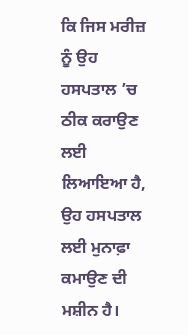ਕਿ ਜਿਸ ਮਰੀਜ਼ ਨੂੰ ਉਹ ਹਸਪਤਾਲ ’ਚ ਠੀਕ ਕਰਾਉਣ ਲਈ ਲਿਆਇਆ ਹੈ, ਉਹ ਹਸਪਤਾਲ ਲਈ ਮੁਨਾਫ਼ਾ ਕਮਾਉਣ ਦੀ ਮਸ਼ੀਨ ਹੈ।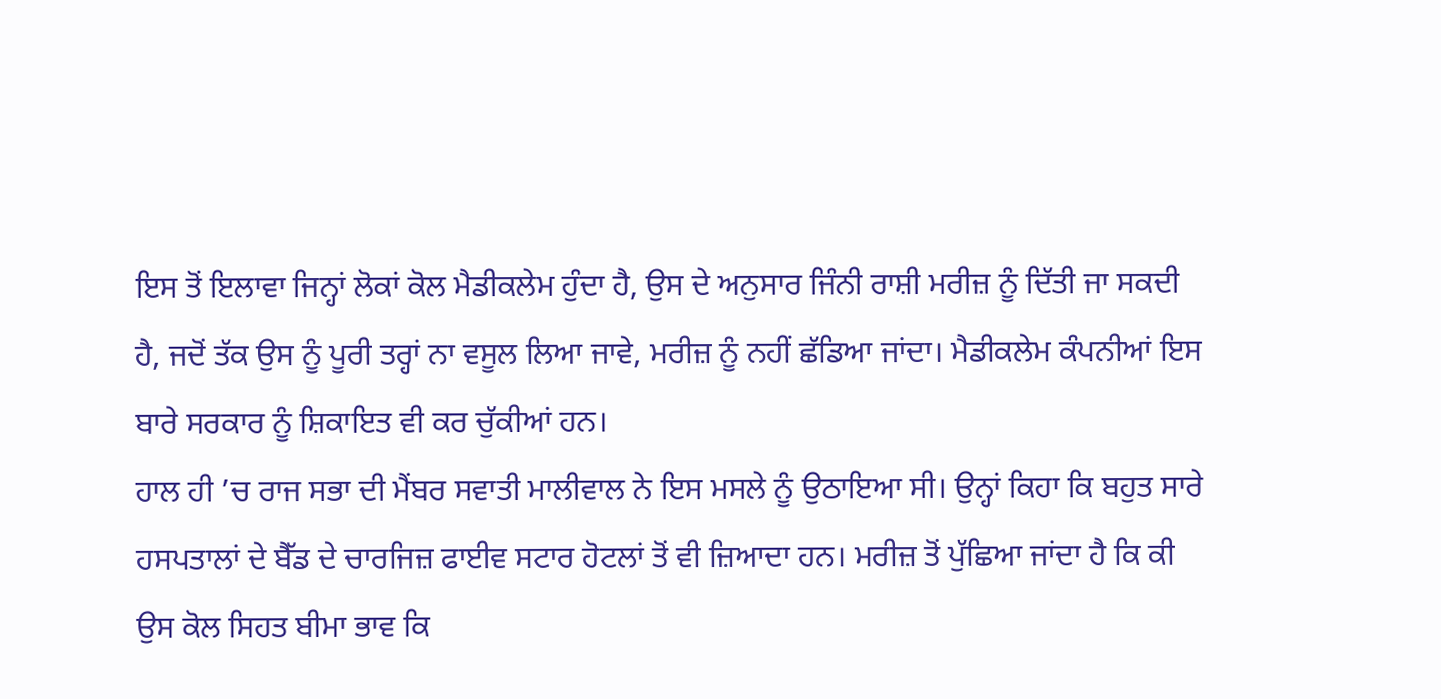ਇਸ ਤੋਂ ਇਲਾਵਾ ਜਿਨ੍ਹਾਂ ਲੋਕਾਂ ਕੋਲ ਮੈਡੀਕਲੇਮ ਹੁੰਦਾ ਹੈ, ਉਸ ਦੇ ਅਨੁਸਾਰ ਜਿੰਨੀ ਰਾਸ਼ੀ ਮਰੀਜ਼ ਨੂੰ ਦਿੱਤੀ ਜਾ ਸਕਦੀ ਹੈ, ਜਦੋਂ ਤੱਕ ਉਸ ਨੂੰ ਪੂਰੀ ਤਰ੍ਹਾਂ ਨਾ ਵਸੂਲ ਲਿਆ ਜਾਵੇ, ਮਰੀਜ਼ ਨੂੰ ਨਹੀਂ ਛੱਡਿਆ ਜਾਂਦਾ। ਮੈਡੀਕਲੇਮ ਕੰਪਨੀਆਂ ਇਸ ਬਾਰੇ ਸਰਕਾਰ ਨੂੰ ਸ਼ਿਕਾਇਤ ਵੀ ਕਰ ਚੁੱਕੀਆਂ ਹਨ।
ਹਾਲ ਹੀ ’ਚ ਰਾਜ ਸਭਾ ਦੀ ਮੈਂਬਰ ਸਵਾਤੀ ਮਾਲੀਵਾਲ ਨੇ ਇਸ ਮਸਲੇ ਨੂੰ ਉਠਾਇਆ ਸੀ। ਉਨ੍ਹਾਂ ਕਿਹਾ ਕਿ ਬਹੁਤ ਸਾਰੇ ਹਸਪਤਾਲਾਂ ਦੇ ਬੈੱਡ ਦੇ ਚਾਰਜਿਜ਼ ਫਾਈਵ ਸਟਾਰ ਹੋਟਲਾਂ ਤੋਂ ਵੀ ਜ਼ਿਆਦਾ ਹਨ। ਮਰੀਜ਼ ਤੋਂ ਪੁੱਛਿਆ ਜਾਂਦਾ ਹੈ ਕਿ ਕੀ ਉਸ ਕੋਲ ਸਿਹਤ ਬੀਮਾ ਭਾਵ ਕਿ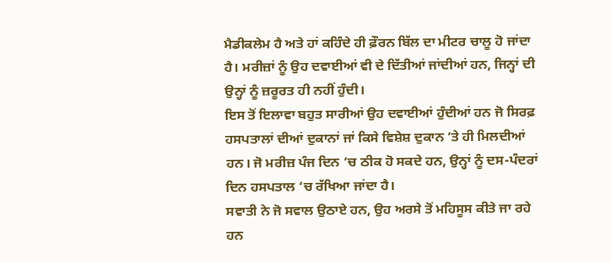ਮੈਡੀਕਲੇਮ ਹੈ ਅਤੇ ਹਾਂ ਕਹਿੰਦੇ ਹੀ ਫ਼ੌਰਨ ਬਿੱਲ ਦਾ ਮੀਟਰ ਚਾਲੂ ਹੋ ਜਾਂਦਾ ਹੈ। ਮਰੀਜ਼ਾਂ ਨੂੰ ਉਹ ਦਵਾਈਆਂ ਵੀ ਦੇ ਦਿੱਤੀਆਂ ਜਾਂਦੀਆਂ ਹਨ, ਜਿਨ੍ਹਾਂ ਦੀ ਉਨ੍ਹਾਂ ਨੂੰ ਜ਼ਰੂਰਤ ਹੀ ਨਹੀਂ ਹੁੰਦੀ।
ਇਸ ਤੋਂ ਇਲਾਵਾ ਬਹੁਤ ਸਾਰੀਆਂ ਉਹ ਦਵਾਈਆਂ ਹੁੰਦੀਆਂ ਹਨ ਜੋ ਸਿਰਫ਼ ਹਸਪਤਾਲਾਂ ਦੀਆਂ ਦੁਕਾਨਾਂ ਜਾਂ ਕਿਸੇ ਵਿਸ਼ੇਸ਼ ਦੁਕਾਨ ’ਤੇ ਹੀ ਮਿਲਦੀਆਂ ਹਨ। ਜੋ ਮਰੀਜ਼ ਪੰਜ ਦਿਨ ’ਚ ਠੀਕ ਹੋ ਸਕਦੇ ਹਨ, ਉਨ੍ਹਾਂ ਨੂੰ ਦਸ-ਪੰਦਰਾਂ ਦਿਨ ਹਸਪਤਾਲ ’ਚ ਰੱਖਿਆ ਜਾਂਦਾ ਹੈ।
ਸਵਾਤੀ ਨੇ ਜੋ ਸਵਾਲ ਉਠਾਏ ਹਨ, ਉਹ ਅਰਸੇ ਤੋਂ ਮਹਿਸੂਸ ਕੀਤੇ ਜਾ ਰਹੇ ਹਨ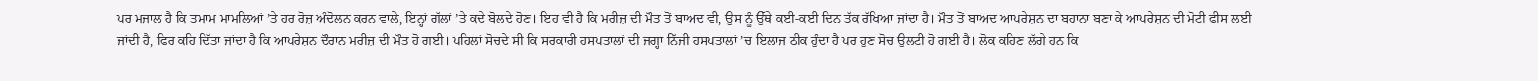ਪਰ ਮਜਾਲ ਹੈ ਕਿ ਤਮਾਮ ਮਾਮਲਿਆਂ ’ਤੇ ਹਰ ਰੋਜ਼ ਅੰਦੋਲਨ ਕਰਨ ਵਾਲੇ, ਇਨ੍ਹਾਂ ਗੱਲਾਂ ’ਤੇ ਕਦੇ ਬੋਲਦੇ ਹੋਣ। ਇਹ ਵੀ ਹੈ ਕਿ ਮਰੀਜ਼ ਦੀ ਮੌਤ ਤੋਂ ਬਾਅਦ ਵੀ, ਉਸ ਨੂੰ ਉੱਥੇ ਕਈ-ਕਈ ਦਿਨ ਤੱਕ ਰੱਖਿਆ ਜਾਂਦਾ ਹੈ। ਮੌਤ ਤੋਂ ਬਾਅਦ ਆਪਰੇਸ਼ਨ ਦਾ ਬਹਾਨਾ ਬਣਾ ਕੇ ਆਪਰੇਸ਼ਨ ਦੀ ਮੋਟੀ ਫੀਸ ਲਈ ਜਾਂਦੀ ਹੈ, ਫਿਰ ਕਹਿ ਦਿੱਤਾ ਜਾਂਦਾ ਹੈ ਕਿ ਆਪਰੇਸ਼ਨ ਦੌਰਾਨ ਮਰੀਜ਼ ਦੀ ਮੌਤ ਹੋ ਗਈ। ਪਹਿਲਾਂ ਸੋਚਦੇ ਸੀ ਕਿ ਸਰਕਾਰੀ ਹਸਪਤਾਲਾਂ ਦੀ ਜਗ੍ਹਾ ਨਿੱਜੀ ਹਸਪਤਾਲਾਂ ’ਚ ਇਲਾਜ ਠੀਕ ਹੁੰਦਾ ਹੈ ਪਰ ਹੁਣ ਸੋਚ ਉਲਟੀ ਹੋ ਗਈ ਹੈ। ਲੋਕ ਕਹਿਣ ਲੱਗੇ ਹਨ ਕਿ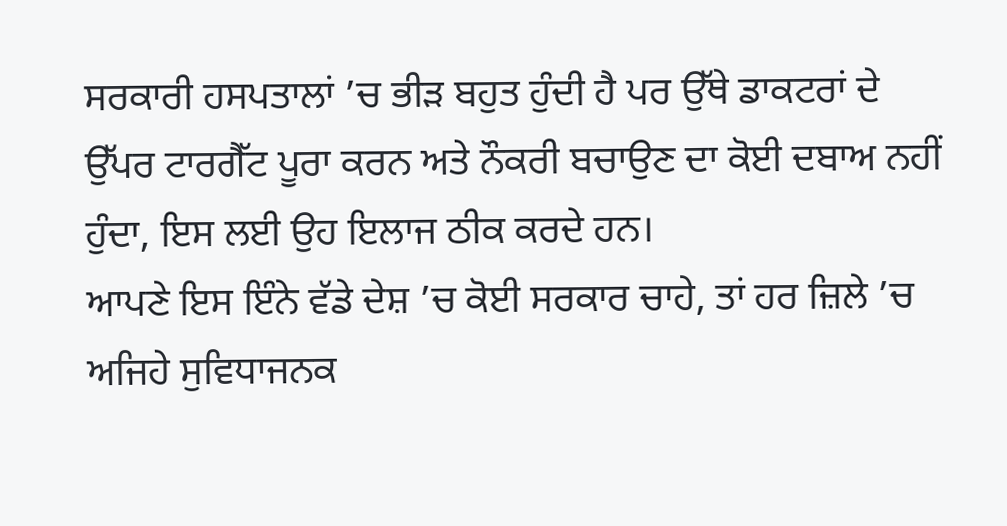ਸਰਕਾਰੀ ਹਸਪਤਾਲਾਂ ’ਚ ਭੀੜ ਬਹੁਤ ਹੁੰਦੀ ਹੈ ਪਰ ਉੱਥੇ ਡਾਕਟਰਾਂ ਦੇ ਉੱਪਰ ਟਾਰਗੈੱਟ ਪੂਰਾ ਕਰਨ ਅਤੇ ਨੌਕਰੀ ਬਚਾਉਣ ਦਾ ਕੋਈ ਦਬਾਅ ਨਹੀਂ ਹੁੰਦਾ, ਇਸ ਲਈ ਉਹ ਇਲਾਜ ਠੀਕ ਕਰਦੇ ਹਨ।
ਆਪਣੇ ਇਸ ਇੰਨੇ ਵੱਡੇ ਦੇਸ਼ ’ਚ ਕੋਈ ਸਰਕਾਰ ਚਾਹੇ, ਤਾਂ ਹਰ ਜ਼ਿਲੇ ’ਚ ਅਜਿਹੇ ਸੁਵਿਧਾਜਨਕ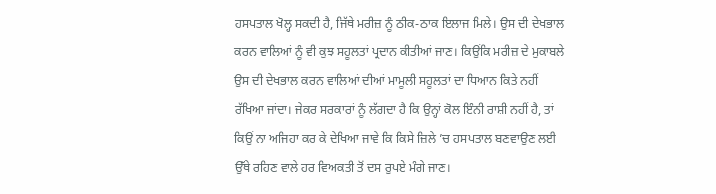ਹਸਪਤਾਲ ਖੋਲ੍ਹ ਸਕਦੀ ਹੈ, ਜਿੱਥੇ ਮਰੀਜ਼ ਨੂੰ ਠੀਕ-ਠਾਕ ਇਲਾਜ ਮਿਲੇ। ਉਸ ਦੀ ਦੇਖਭਾਲ ਕਰਨ ਵਾਲਿਆਂ ਨੂੰ ਵੀ ਕੁਝ ਸਹੂਲਤਾਂ ਪ੍ਰਦਾਨ ਕੀਤੀਆਂ ਜਾਣ। ਕਿਉਂਕਿ ਮਰੀਜ਼ ਦੇ ਮੁਕਾਬਲੇ ਉਸ ਦੀ ਦੇਖਭਾਲ ਕਰਨ ਵਾਲਿਆਂ ਦੀਆਂ ਮਾਮੂਲੀ ਸਹੂਲਤਾਂ ਦਾ ਧਿਆਨ ਕਿਤੇ ਨਹੀਂ ਰੱਖਿਆ ਜਾਂਦਾ। ਜੇਕਰ ਸਰਕਾਰਾਂ ਨੂੰ ਲੱਗਦਾ ਹੈ ਕਿ ਉਨ੍ਹਾਂ ਕੋਲ ਇੰਨੀ ਰਾਸ਼ੀ ਨਹੀਂ ਹੈ, ਤਾਂ ਕਿਉਂ ਨਾ ਅਜਿਹਾ ਕਰ ਕੇ ਦੇਖਿਆ ਜਾਵੇ ਕਿ ਕਿਸੇ ਜ਼ਿਲੇ ’ਚ ਹਸਪਤਾਲ ਬਣਵਾਉਣ ਲਈ ਉੱਥੇ ਰਹਿਣ ਵਾਲੇ ਹਰ ਵਿਅਕਤੀ ਤੋਂ ਦਸ ਰੁਪਏ ਮੰਗੇ ਜਾਣ।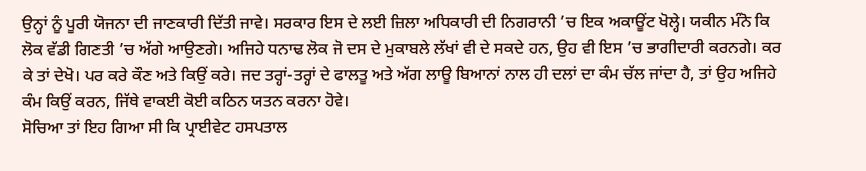ਉਨ੍ਹਾਂ ਨੂੰ ਪੂਰੀ ਯੋਜਨਾ ਦੀ ਜਾਣਕਾਰੀ ਦਿੱਤੀ ਜਾਵੇ। ਸਰਕਾਰ ਇਸ ਦੇ ਲਈ ਜ਼ਿਲਾ ਅਧਿਕਾਰੀ ਦੀ ਨਿਗਰਾਨੀ ’ਚ ਇਕ ਅਕਾਊਂਟ ਖੋਲ੍ਹੇ। ਯਕੀਨ ਮੰਨੋ ਕਿ ਲੋਕ ਵੱਡੀ ਗਿਣਤੀ ’ਚ ਅੱਗੇ ਆਉਣਗੇ। ਅਜਿਹੇ ਧਨਾਢ ਲੋਕ ਜੋ ਦਸ ਦੇ ਮੁਕਾਬਲੇ ਲੱਖਾਂ ਵੀ ਦੇ ਸਕਦੇ ਹਨ, ਉਹ ਵੀ ਇਸ ’ਚ ਭਾਗੀਦਾਰੀ ਕਰਨਗੇ। ਕਰ ਕੇ ਤਾਂ ਦੇਖੋ। ਪਰ ਕਰੇ ਕੌਣ ਅਤੇ ਕਿਉਂ ਕਰੇ। ਜਦ ਤਰ੍ਹਾਂ-ਤਰ੍ਹਾਂ ਦੇ ਫਾਲਤੂ ਅਤੇ ਅੱਗ ਲਾਊ ਬਿਆਨਾਂ ਨਾਲ ਹੀ ਦਲਾਂ ਦਾ ਕੰਮ ਚੱਲ ਜਾਂਦਾ ਹੈ, ਤਾਂ ਉਹ ਅਜਿਹੇ ਕੰਮ ਕਿਉਂ ਕਰਨ, ਜਿੱਥੇ ਵਾਕਈ ਕੋਈ ਕਠਿਨ ਯਤਨ ਕਰਨਾ ਹੋਵੇ।
ਸੋਚਿਆ ਤਾਂ ਇਹ ਗਿਆ ਸੀ ਕਿ ਪ੍ਰਾਈਵੇਟ ਹਸਪਤਾਲ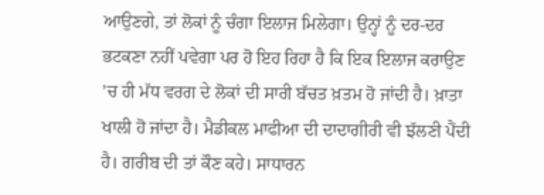ਆਉਣਗੇ, ਤਾਂ ਲੋਕਾਂ ਨੂੰ ਚੰਗਾ ਇਲਾਜ ਮਿਲੇਗਾ। ਉਨ੍ਹਾਂ ਨੂੰ ਦਰ-ਦਰ ਭਟਕਣਾ ਨਹੀਂ ਪਵੇਗਾ ਪਰ ਹੋ ਇਹ ਰਿਹਾ ਹੈ ਕਿ ਇਕ ਇਲਾਜ ਕਰਾਉਣ ’ਚ ਹੀ ਮੱਧ ਵਰਗ ਦੇ ਲੋਕਾਂ ਦੀ ਸਾਰੀ ਬੱਚਤ ਖ਼ਤਮ ਹੋ ਜਾਂਦੀ ਹੈ। ਖ਼ਾਤਾ ਖਾਲੀ ਹੋ ਜਾਂਦਾ ਹੈ। ਮੈਡੀਕਲ ਮਾਫੀਆ ਦੀ ਦਾਦਾਗੀਰੀ ਵੀ ਝੱਲਣੀ ਪੈਂਦੀ ਹੈ। ਗਰੀਬ ਦੀ ਤਾਂ ਕੌਣ ਕਹੇ। ਸਾਧਾਰਨ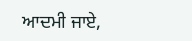ਆਦਮੀ ਜਾਏ,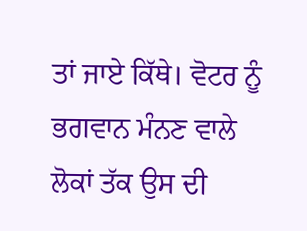ਤਾਂ ਜਾਏ ਕਿੱਥੇ। ਵੋਟਰ ਨੂੰ ਭਗਵਾਨ ਮੰਨਣ ਵਾਲੇ ਲੋਕਾਂ ਤੱਕ ਉਸ ਦੀ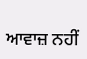ਆਵਾਜ਼ ਨਹੀਂ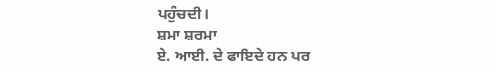ਪਹੁੰਚਦੀ।
ਸ਼ਮਾ ਸ਼ਰਮਾ
ਏ. ਆਈ. ਦੇ ਫਾਇਦੇ ਹਨ ਪਰ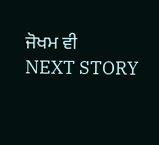ਜੋਖਮ ਵੀ
NEXT STORY